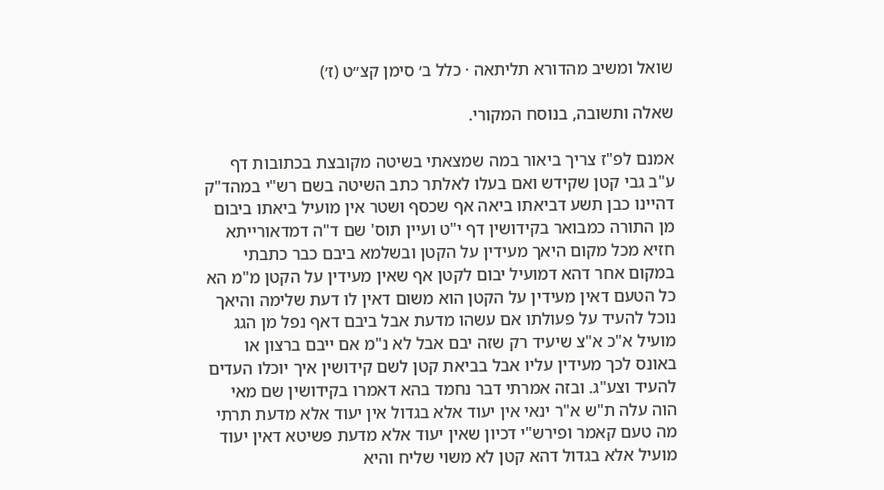שואל ומשיב מהדורא תליתאה · כלל ב׳ סימן קצ״ט (ז׳)

שאלה ותשובה, בנוסח המקורי.

אמנם לפ"ז צריך ביאור במה שמצאתי בשיטה מקובצת בכתובות דף ע"ב גבי קטן שקידש ואם בעלו לאלתר כתב השיטה בשם רש"י במהד"ק דהיינו כבן תשע דביאתו ביאה אף שכסף ושטר אין מועיל ביאתו ביבום מן התורה כמבואר בקידושין דף י"ט ועיין תוס' שם ד"ה דמדאורייתא חזיא מכל מקום היאך מעידין על הקטן ובשלמא ביבם כבר כתבתי במקום אחר דהא דמועיל יבום לקטן אף שאין מעידין על הקטן מ"מ הא כל הטעם דאין מעידין על הקטן הוא משום דאין לו דעת שלימה והיאך נוכל להעיד על פעולתו אם עשהו מדעת אבל ביבם דאף נפל מן הגג מועיל א"כ א"צ שיעיד רק שזה יבם אבל לא נ"מ אם ייבם ברצון או באונס לכך מעידין עליו אבל בביאת קטן לשם קידושין איך יוכלו העדים להעיד וצע"ג. ובזה אמרתי דבר נחמד בהא דאמרו בקידושין שם מאי הוה עלה ת"ש א"ר ינאי אין יעוד אלא בגדול אין יעוד אלא מדעת תרתי מה טעם קאמר ופירש"י דכיון שאין יעוד אלא מדעת פשיטא דאין יעוד מועיל אלא בגדול דהא קטן לא משוי שליח והיא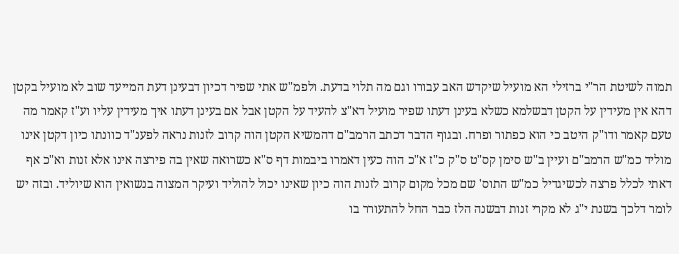תמוה לשיטת הר"י ברזילי הא מועיל שיקדש האב עבורו וגם מה תלוי בדעת. ולפמ"ש אתי שפיר דכיון דבעינן דעת המייעד שוב לא מועיל בקטן דהא אין מעידין על הקטן דבשלמא כשלא בעינן דעתו שפיר מועיל דא"צ להעיד על הקטן אבל אם בעינן דעתו איך מעידין עליו וע"ז קאמר מה טעם קאמר ודו"ק היטב כי הוא כפתור ופרח. ובגוף הדבר דכתב הרמב"ם דהמשיא הקטן הוה קרוב לזנות נראה לפענ"ד כוונתו כיון דקטן אינו מוליד כמ"ש הרמב"ם ועיין ב"ש סימן קס"ט ס"ק כ"ז א"כ הוה כעין דאמרו ביבמות דף ס"א כשרואה שאין בה פירצה אינו אלא זנות וא"כ אף דאתי לכלל פרצה לכשיגדיל כמ"ש התוס' שם מכל מקום קרוב לזנות הוה כיון שאינו יכול להוליד ועיקר המצוה בנשואין הוא שיוליד. ובזה יש לומר דלכך בשנת י"ג לא מקרי זנות דבשנה הלז כבר החל להתעורר בו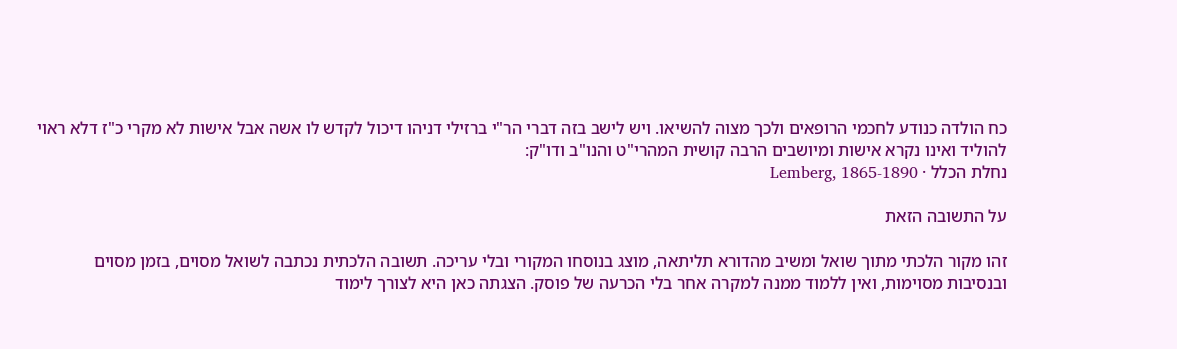כח הולדה כנודע לחכמי הרופאים ולכך מצוה להשיאו. ויש לישב בזה דברי הר"י ברזילי דניהו דיכול לקדש לו אשה אבל אישות לא מקרי כ"ז דלא ראוי להוליד ואינו נקרא אישות ומיושבים הרבה קושית המהרי"ט והנו"ב ודו"ק:
נחלת הכלל · Lemberg, 1865-1890

על התשובה הזאת

זהו מקור הלכתי מתוך שואל ומשיב מהדורא תליתאה, מוצג בנוסחו המקורי ובלי עריכה. תשובה הלכתית נכתבה לשואל מסוים, בזמן מסוים ובנסיבות מסוימות, ואין ללמוד ממנה למקרה אחר בלי הכרעה של פוסק. הצגתה כאן היא לצורך לימוד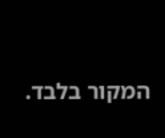המקור בלבד.